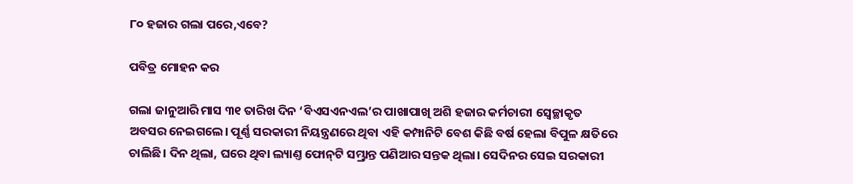୮୦ ହଜାର ଗଲା ପରେ,ଏବେ?

ପବିତ୍ର ମୋହନ କର

ଗଲା ଜାନୁଆରି ମାସ ୩୧ ତାରିଖ ଦିନ ‘ବିଏସଏନଏଲ’ର ପାଖାପାଖି ଅଶି ହଜାର କର୍ମଚାରୀ ସ୍ବେଚ୍ଛାକୃତ ଅବସର ନେଇଗଲେ। ପୂର୍ଣ୍ଣ ସରକାରୀ ନିୟନ୍ତ୍ରଣରେ ଥିବା ଏହି କମ୍ପାନିଟି ବେଶ କିଛି ବର୍ଷ ହେଲା ବିପୁଳ କ୍ଷତିରେ ଚାଲିଛି। ଦିନ ଥିଲା, ଘରେ ଥିବା ଲ୍ୟାଣ୍ତ ଫୋନ୍‌ଟି ସମ୍ଭ୍ରାନ୍ତ ପଣିଆର ସନ୍ତକ ଥିଲା। ସେଦିନର ସେଇ ସରକାରୀ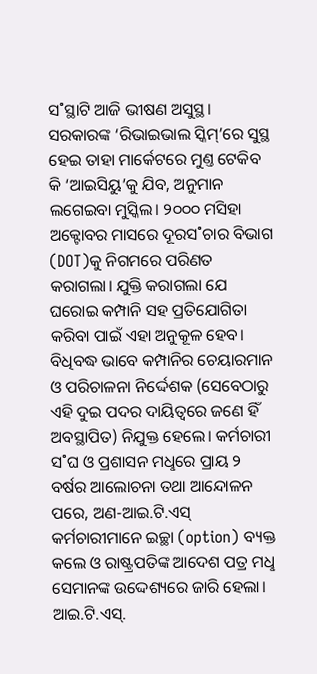ସ˚ସ୍ଥାଟି ଆଜି ଭୀଷଣ ଅସୁସ୍ଥ। ସରକାରଙ୍କ ‘ରିଭାଇଭାଲ ସ୍କିମ୍‌’ରେ ସୁସ୍ଥ ହେଇ ତାହା ମାର୍କେଟରେ ମୁଣ୍ତ ଟେକିବ କି ‘ଆଇସିୟୁ’କୁ ଯିବ, ଅନୁମାନ ଲଗେଇବା ମୁସ୍କିଲ। ୨୦୦୦ ମସିହା ଅକ୍ଟୋବର ମାସରେ ଦୂରସ˚ଚାର ବିଭାଗ (DOT)କୁ ନିଗମରେ ପରିଣତ କରାଗଲା। ଯୁକ୍ତି କରାଗଲା ଯେ ଘରୋଇ କମ୍ପାନି ସହ ପ୍ରତିଯୋଗିତା କରିବା ପାଇଁ ଏହା ଅନୁକୂଳ ହେବ। ବିଧିବଦ୍ଧ ଭାବେ କମ୍ପାନିର ଚେୟାରମାନ ଓ ପରିଚାଳନା ନିର୍ଦ୍ଦେଶକ (ସେବେଠାରୁ ଏହି ଦୁଇ ପଦର ଦାୟିତ୍ବରେ ଜଣେ ହିଁ ଅବସ୍ଥାପିତ) ନିଯୁକ୍ତ ହେଲେ। କର୍ମଚାରୀ ସ˚ଘ ଓ ପ୍ରଶାସନ ମଧୢରେ ପ୍ରାୟ ୨ ବର୍ଷର ଆଲୋଚନା ତଥା ଆନ୍ଦୋଳନ ପରେ, ଅଣ-ଆଇ.ଟି.ଏସ୍‌ କର୍ମଚାରୀମାନେ ଇଚ୍ଛା (option) ବ୍ୟକ୍ତ କଲେ ଓ ରାଷ୍ଟ୍ରପତିଙ୍କ ଆଦେଶ ପତ୍ର ମଧୢ ସେମାନଙ୍କ ଉଦ୍ଦେଶ୍ୟରେ ଜାରି ହେଲା। ଆଇ.ଟି.ଏସ୍‌.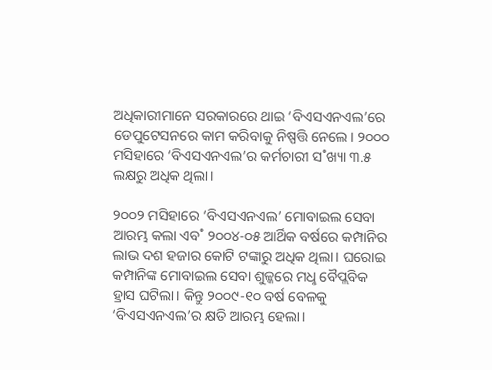ଅଧିକାରୀମାନେ ସରକାରରେ ଥାଇ ‘ବିଏସଏନଏଲ’ରେ ଡେପୁଟେସନରେ କାମ କରିବାକୁ ନିଷ୍ପତ୍ତି ନେଲେ। ୨୦୦୦ ମସିହାରେ ‘ବିଏସଏନଏଲ’ର କର୍ମଚାରୀ ସ˚ଖ୍ୟା ୩.୫ ଲକ୍ଷରୁ ଅଧିକ ଥିଲା।

୨୦୦୨ ମସିହାରେ ‘ବିଏସଏନଏଲ’ ମୋବାଇଲ ସେବା ଆରମ୍ଭ କଲା ଏବ˚ ୨୦୦୪-୦୫ ଆର୍ଥିକ ବର୍ଷରେ କମ୍ପାନିର ଲାଭ ଦଶ ହଜାର କୋଟି ଟଙ୍କାରୁ ଅଧିକ ଥିଲା। ଘରୋଇ କମ୍ପାନିଙ୍କ ମୋବାଇଲ ସେବା ଶୁଳ୍କରେ ମଧୢ ବୈପ୍ଲବିକ ହ୍ରାସ ଘଟିଲା। କିନ୍ତୁ ୨୦୦୯-୧୦ ବର୍ଷ ବେଳକୁ ‘ବିଏସଏନଏଲ’ର କ୍ଷତି ଆରମ୍ଭ ହେଲା।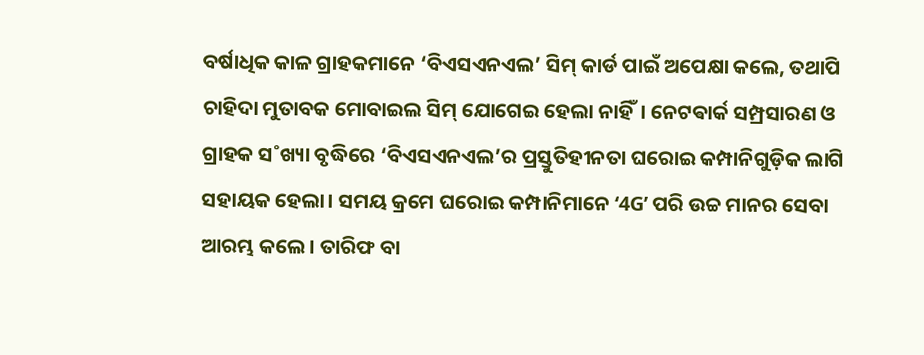ବର୍ଷାଧିକ କାଳ ଗ୍ରାହକମାନେ ‘ବିଏସଏନଏଲ’ ସିମ୍‌ କାର୍ଡ ପାଇଁ ଅପେକ୍ଷା କଲେ, ତଥାପି ଚାହିଦା ମୁତାବକ ମୋବାଇଲ ସିମ୍‌ ଯୋଗେଇ ହେଲା ନାହିଁ। ନେଟଵାର୍କ ସମ୍ପ୍ରସାରଣ ଓ ଗ୍ରାହକ ସ˚ଖ୍ୟା ବୃଦ୍ଧିରେ ‘ବିଏସଏନଏଲ’ର ପ୍ରସ୍ତୁତିହୀନତା ଘରୋଇ କମ୍ପାନିଗୁଡ଼ିକ ଲାଗି ସହାୟକ ହେଲା। ସମୟ କ୍ରମେ ଘରୋଇ କମ୍ପାନିମାନେ ‘4G’ ପରି ଉଚ୍ଚ ମାନର ସେବା ଆରମ୍ଭ କଲେ। ତାରିଫ ବା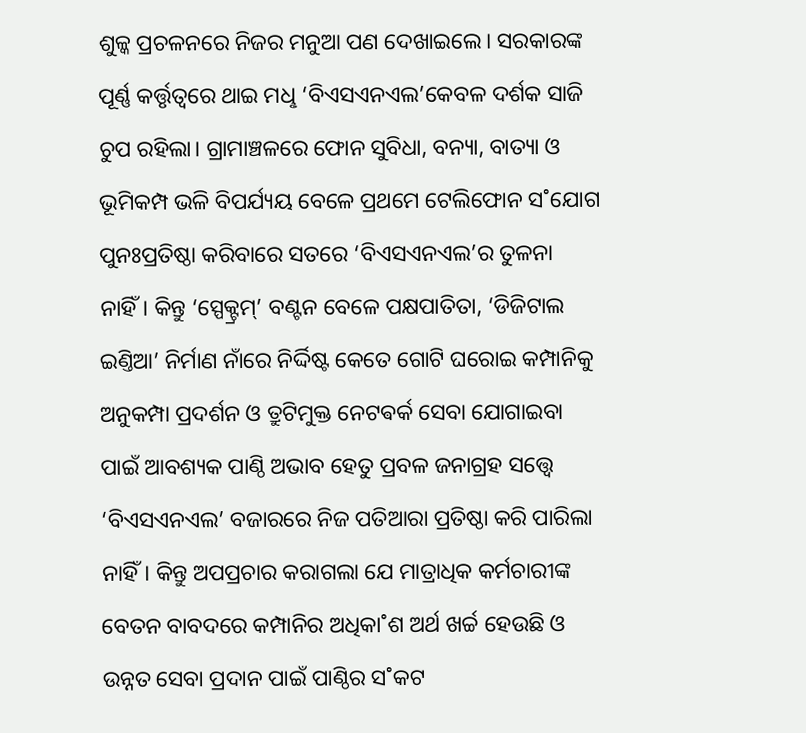ଶୁଳ୍କ ପ୍ରଚଳନରେ ନିଜର ମନୁଆ ପଣ ଦେଖାଇଲେ। ସରକାରଙ୍କ ପୂର୍ଣ୍ଣ କର୍ତ୍ତୃତ୍ବରେ ଥାଇ ମଧୢ ‘ବିଏସଏନଏଲ’କେବଳ ଦର୍ଶକ ସାଜି ଚୁପ ରହିଲା। ଗ୍ରାମାଞ୍ଚଳରେ ଫୋନ ସୁବିଧା, ବନ୍ୟା, ବାତ୍ୟା ଓ ଭୂମିକମ୍ପ ଭଳି ବିପର୍ଯ୍ୟୟ ବେଳେ ପ୍ରଥମେ ଟେଲିଫୋନ ସ˚ଯୋଗ ପୁନଃପ୍ରତିଷ୍ଠା କରିବାରେ ସତରେ ‘ବିଏସଏନଏଲ’ର ତୁଳନା ନାହିଁ। କିନ୍ତୁ ‘ସ୍ପେକ୍ଟ୍ରମ୍‌’ ବଣ୍ଟନ ବେଳେ ପକ୍ଷପାତିତା, ‘ଡିଜିଟାଲ ଇଣ୍ତିଆ’ ନିର୍ମାଣ ନାଁରେ ନିର୍ଦ୍ଦିଷ୍ଟ କେତେ ଗୋଟି ଘରୋଇ କମ୍ପାନିକୁ ଅନୁକମ୍ପା ପ୍ରଦର୍ଶନ ଓ ତ୍ରୁଟିମୁକ୍ତ ନେଟଵର୍କ ସେବା ଯୋଗାଇବା ପାଇଁ ଆବଶ୍ୟକ ପାଣ୍ଠି ଅଭାବ ହେତୁ ପ୍ରବଳ ଜନାଗ୍ରହ ସତ୍ତ୍ବେ ‘ବିଏସଏନଏଲ’ ବଜାରରେ ନିଜ ପତିଆରା ପ୍ରତିଷ୍ଠା କରି ପାରିଲା ନାହିଁ। କିନ୍ତୁ ଅପପ୍ରଚାର କରାଗଲା ଯେ ମାତ୍ରାଧିକ କର୍ମଚାରୀଙ୍କ ବେତନ ବାବଦରେ କମ୍ପାନିର ଅଧିକା˚ଶ ଅର୍ଥ ଖର୍ଚ୍ଚ ହେଉଛି ଓ ଉନ୍ନତ ସେବା ପ୍ରଦାନ ପାଇଁ ପାଣ୍ଠିର ସ˚କଟ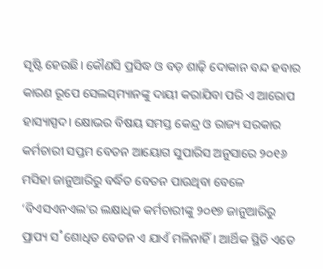ସୃଷ୍ଟି ହେଉଛି। କୌଣସି ପ୍ରସିଦ୍ଧ ଓ ବଡ଼ ଶାଢ଼ି ଦୋକାନ ବନ୍ଦ ହବାର କାରଣ ରୂପେ ସେଲସ୍‌ମ୍ୟାନଙ୍କୁ ଦାୟୀ କରାଯିବା ପରି ଏ ଆରୋପ ହାସ୍ୟାସ୍ପଦ। କ୍ଷୋଭର ବିଷୟ ସମସ୍ତ କେନ୍ଦ୍ର ଓ ରାଜ୍ୟ ସରକାର କର୍ମଚାରୀ ସପ୍ତମ ବେତନ ଆୟୋଗ ସୁପାରିସ ଅନୁସାରେ ୨୦୧୬ ମସିହା ଜାନୁଆରିରୁ ବର୍ଦ୍ଧିତ ବେତନ ପାଉଥିବା ବେଳେ ‘ବିଏସଏନଏଲ’ର ଲକ୍ଷାଧିକ କର୍ମଚାରୀଙ୍କୁ ୨୦୧୭ ଜାନୁଆରିରୁ ପ୍ରାପ୍ୟ ସ˚ଶୋଧିତ ବେତନ ଏ ଯାଏଁ ମଳିନାହିଁ। ଆର୍ଥିକ ସ୍ଥିତି ଏତେ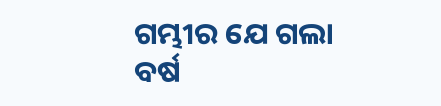ଗମ୍ଭୀର ଯେ ଗଲା ବର୍ଷ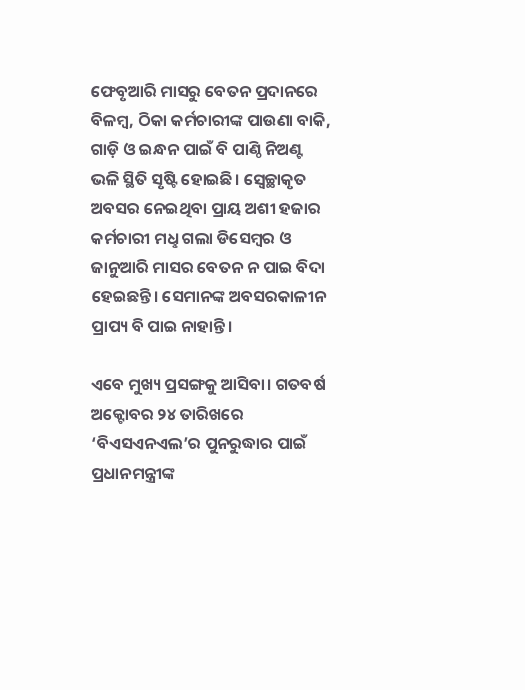ଫେବୃଆରି ମାସରୁ ବେତନ ପ୍ରଦାନରେ ବିଳମ୍ବ, ଠିକା କର୍ମଚାରୀଙ୍କ ପାଉଣା ବାକି, ଗାଡ଼ି ଓ ଇନ୍ଧନ ପାଇଁ ବି ପାଣ୍ଠି ନିଅଣ୍ଟ ଭଳି ସ୍ଥିତି ସୃଷ୍ଟି ହୋଇଛି। ସ୍ବେଚ୍ଛାକୃତ ଅବସର ନେଇଥିବା ପ୍ରାୟ ଅଶୀ ହଜାର କର୍ମଚାରୀ ମଧୢ ଗଲା ଡିସେମ୍ବର ଓ ଜାନୁଆରି ମାସର ବେତନ ନ ପାଇ ବିଦା ହେଇଛନ୍ତି। ସେମାନଙ୍କ ଅବସରକାଳୀନ ପ୍ରାପ୍ୟ ବି ପାଇ ନାହାନ୍ତି।

ଏବେ ମୁଖ୍ୟ ପ୍ରସଙ୍ଗକୁ ଆସିବା। ଗତବର୍ଷ ଅକ୍ଟୋବର ୨୪ ତାରିଖରେ ‘ବିଏସଏନଏଲ’ର ପୁନରୁଦ୍ଧାର ପାଇଁ ପ୍ରଧାନମନ୍ତ୍ରୀଙ୍କ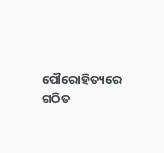ପୌରୋହିତ୍ୟରେ ଗଠିତ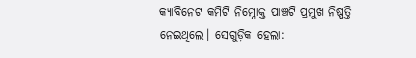କ୍ୟାବିନେଟ କମିଟି ନିମ୍ନୋକ୍ତ ପାଞ୍ଚଟି ପ୍ରମୁଖ ନିଷ୍ପତ୍ତି ନେଇଥିଲେ। ସେଗୁଡ଼ିକ ହେଲା: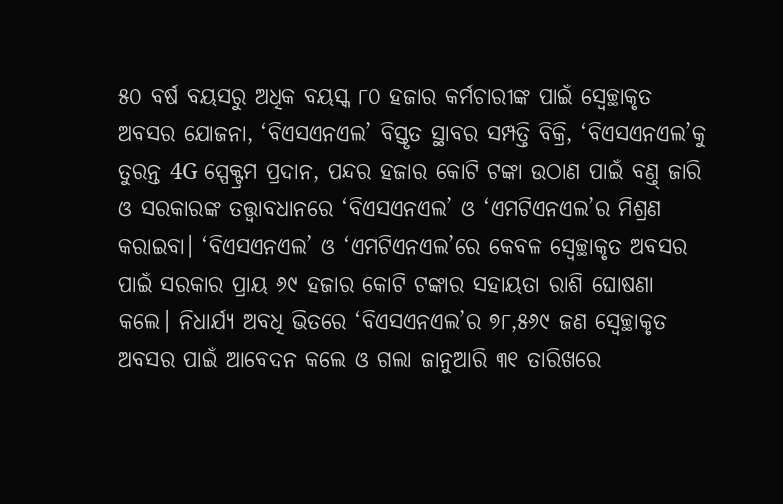୫୦ ବର୍ଷ ବୟସରୁ ଅଧିକ ବୟସ୍କ ୮୦ ହଜାର କର୍ମଚାରୀଙ୍କ ପାଇଁ ସ୍ବେଚ୍ଛାକୃତ ଅବସର ଯୋଜନା, ‘ବିଏସଏନଏଲ’ ବିସ୍ତୃତ ସ୍ଥାବର ସମ୍ପତ୍ତି ବିକ୍ରି, ‘ବିଏସଏନଏଲ’କୁ ତୁରନ୍ତ 4G ସ୍ପେକ୍ଟ୍ରମ ପ୍ରଦାନ, ପନ୍ଦର ହଜାର କୋଟି ଟଙ୍କା ଉଠାଣ ପାଇଁ ବଣ୍ତ୍‌ ଜାରି ଓ ସରକାରଙ୍କ ତତ୍ତ୍ବାବଧାନରେ ‘ବିଏସଏନଏଲ’ ଓ ‘ଏମଟିଏନଏଲ’ର ମିଶ୍ରଣ କରାଇବା। ‘ବିଏସଏନଏଲ’ ଓ ‘ଏମଟିଏନଏଲ’ରେ କେବଳ ସ୍ବେଚ୍ଛାକୃତ ଅବସର ପାଇଁ ସରକାର ପ୍ରାୟ ୬୯ ହଜାର କୋଟି ଟଙ୍କାର ସହାୟତା ରାଶି ଘୋଷଣା କଲେ। ନିଧାର୍ଯ୍ୟ ଅବଧି ଭିତରେ ‘ବିଏସଏନଏଲ’ର ୭୮,୫୬୯ ଜଣ ସ୍ବେଚ୍ଛାକୃତ ଅବସର ପାଇଁ ଆବେଦନ କଲେ ଓ ଗଲା ଜାନୁଆରି ୩୧ ତାରିଖରେ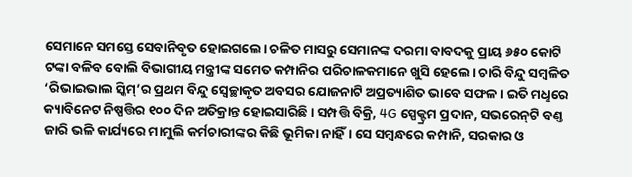ସେମାନେ ସମସ୍ତେ ସେବାନିବୃତ ହୋଇଗଲେ। ଚଳିତ ମାସରୁ ସେମାନଙ୍କ ଦରମା ବାବଦକୁ ପ୍ରାୟ ୬୫୦ କୋଟି ଟଙ୍କା ବଳିବ ବୋଲି ବିଭାଗୀୟ ମନ୍ତ୍ରୀଙ୍କ ସମେତ କମ୍ପାନିର ପରିଚାଳକମାନେ ଖୁସି ହେଲେ। ଚାରି ବିନ୍ଦୁ ସମ୍ବଳିତ ‘ରିଭାଇଭାଲ ସ୍କିମ୍‌’ର ପ୍ରଥମ ବିନ୍ଦୁ ସ୍ବେଚ୍ଛାକୃତ ଅବସର ଯୋଜନାଟି ଅପ୍ରତ୍ୟାଶିତ ଭାବେ ସଫଳ। ଇତି ମଧୢରେ କ୍ୟାବିନେଟ ନିଷ୍ପତ୍ତିର ୧୦୦ ଦିନ ଅତିକ୍ରାନ୍ତ ହୋଇସାରିଛି। ସମ୍ପତ୍ତି ବିକ୍ରି, 4G ସ୍ପେକ୍ଟ୍ରମ ପ୍ରଦାନ, ସଭରେନ୍‌ଟି ବଣ୍ତ ଜାରି ଭଳି କାର୍ଯ୍ୟରେ ମାମୁଲି କର୍ମଚାରୀଙ୍କର କିଛି ଭୂମିକା ନାହିଁ। ସେ ସମ୍ବନ୍ଧରେ କମ୍ପାନି, ସରକାର ଓ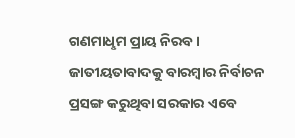ଗଣମାଧୢମ ପ୍ରାୟ ନିରବ। ଜାତୀୟତାବାଦକୁ ବାରମ୍ବାର ନିର୍ବାଚନ ପ୍ରସଙ୍ଗ କରୁଥିବା ସରକାର ଏବେ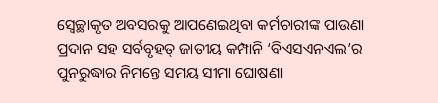ସ୍ବେଚ୍ଛାକୃତ ଅବସରକୁ ଆପଣେଇଥିବା କର୍ମଚାରୀଙ୍କ ପାଉଣା ପ୍ରଦାନ ସହ ସର୍ବବୃହତ୍‌ ଜାତୀୟ କମ୍ପାନି ‘ବିଏସଏନଏଲ’ର ପୁନରୁଦ୍ଧାର ନିମନ୍ତେ ସମୟ ସୀମା ଘୋଷଣା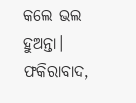କଲେ ଭଲ ହୁଅନ୍ତା।
ଫକିରାବାଦ,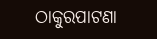ଠାକୁରପାଟଣା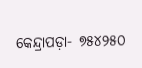କେନ୍ଦ୍ରାପଡ଼ା- ୭୫୪୨୫୦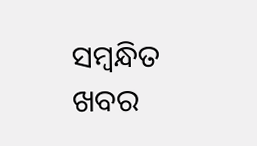ସମ୍ବନ୍ଧିତ ଖବର